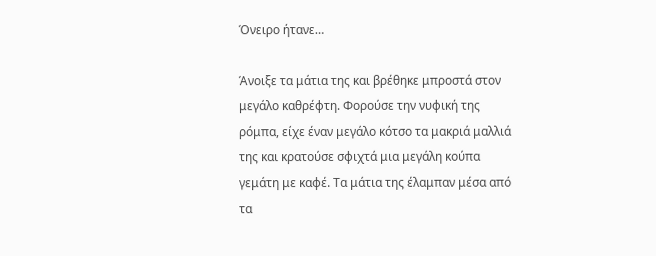Όνειρο ήτανε…

Άνοιξε τα μάτια της και βρέθηκε μπροστά στον μεγάλο καθρέφτη. Φορούσε την νυφική της ρόμπα, είχε έναν μεγάλο κότσο τα μακριά μαλλιά της και κρατούσε σφιχτά μια μεγάλη κούπα γεμάτη με καφέ. Τα μάτια της έλαμπαν μέσα από τα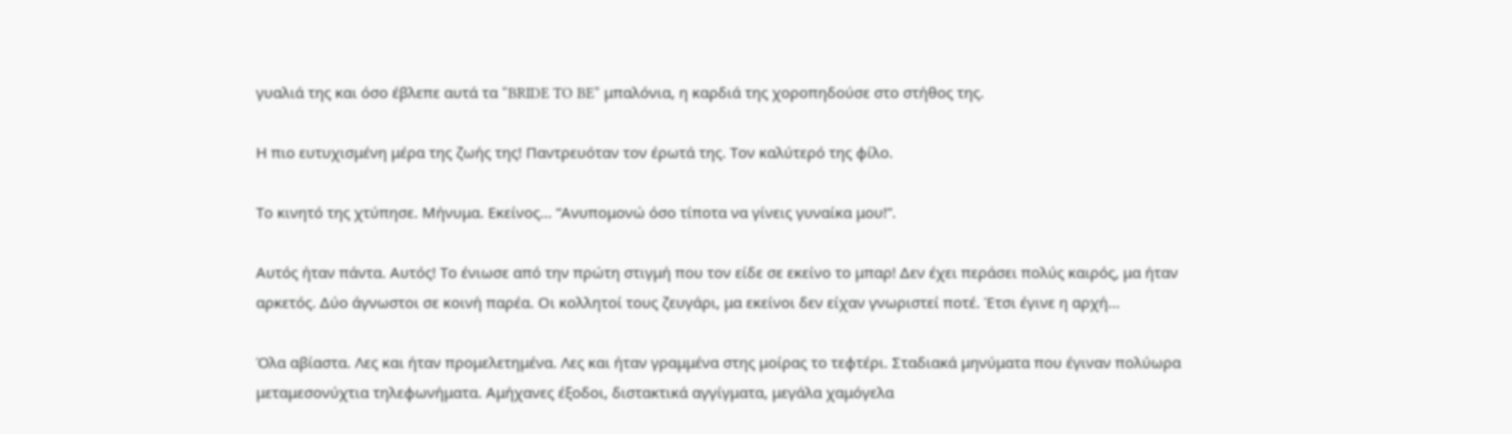γυαλιά της και όσο έβλεπε αυτά τα “BRIDE TO BE” μπαλόνια, η καρδιά της χοροπηδούσε στο στήθος της.

Η πιο ευτυχισμένη μέρα της ζωής της! Παντρευόταν τον έρωτά της. Τον καλύτερό της φίλο.

Το κινητό της χτύπησε. Μήνυμα. Εκείνος… “Ανυπομονώ όσο τίποτα να γίνεις γυναίκα μου!”.

Αυτός ήταν πάντα. Αυτός! Το ένιωσε από την πρώτη στιγμή που τον είδε σε εκείνο το μπαρ! Δεν έχει περάσει πολύς καιρός, μα ήταν αρκετός. Δύο άγνωστοι σε κοινή παρέα. Οι κολλητοί τους ζευγάρι, μα εκείνοι δεν είχαν γνωριστεί ποτέ. Έτσι έγινε η αρχή…

Όλα αβίαστα. Λες και ήταν προμελετημένα. Λες και ήταν γραμμένα στης μοίρας το τεφτέρι. Σταδιακά μηνύματα που έγιναν πολύωρα μεταμεσονύχτια τηλεφωνήματα. Αμήχανες έξοδοι, διστακτικά αγγίγματα, μεγάλα χαμόγελα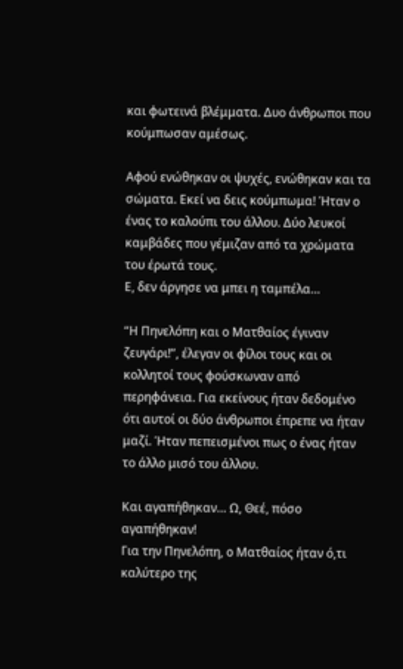και φωτεινά βλέμματα. Δυο άνθρωποι που κούμπωσαν αμέσως.

Αφού ενώθηκαν οι ψυχές, ενώθηκαν και τα σώματα. Εκεί να δεις κούμπωμα! Ήταν ο ένας το καλούπι του άλλου. Δύο λευκοί καμβάδες που γέμιζαν από τα χρώματα του έρωτά τους.
Ε, δεν άργησε να μπει η ταμπέλα…

“Η Πηνελόπη και ο Ματθαίος έγιναν ζευγάρι!”, έλεγαν οι φίλοι τους και οι κολλητοί τους φούσκωναν από περηφάνεια. Για εκείνους ήταν δεδομένο ότι αυτοί οι δύο άνθρωποι έπρεπε να ήταν μαζί. Ήταν πεπεισμένοι πως ο ένας ήταν το άλλο μισό του άλλου.

Και αγαπήθηκαν… Ω, Θεέ, πόσο αγαπήθηκαν!
Για την Πηνελόπη, ο Ματθαίος ήταν ό,τι καλύτερο της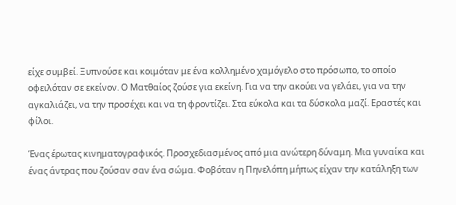είχε συμβεί. Ξυπνούσε και κοιμόταν με ένα κολλημένο χαμόγελο στο πρόσωπο, το οποίο οφειλόταν σε εκείνον. Ο Ματθαίος ζούσε για εκείνη. Για να την ακούει να γελάει, για να την αγκαλιάζει, να την προσέχει και να τη φροντίζει. Στα εύκολα και τα δύσκολα μαζί. Εραστές και φίλοι.

Ένας έρωτας κινηματογραφικός. Προσχεδιασμένος από μια ανώτερη δύναμη. Μια γυναίκα και ένας άντρας που ζούσαν σαν ένα σώμα. Φοβόταν η Πηνελόπη μήπως είχαν την κατάληξη των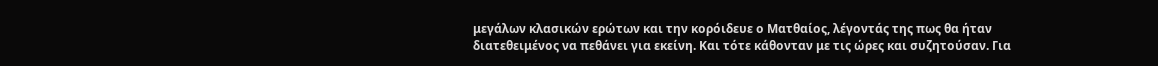μεγάλων κλασικών ερώτων και την κορόιδευε ο Ματθαίος, λέγοντάς της πως θα ήταν διατεθειμένος να πεθάνει για εκείνη. Και τότε κάθονταν με τις ώρες και συζητούσαν. Για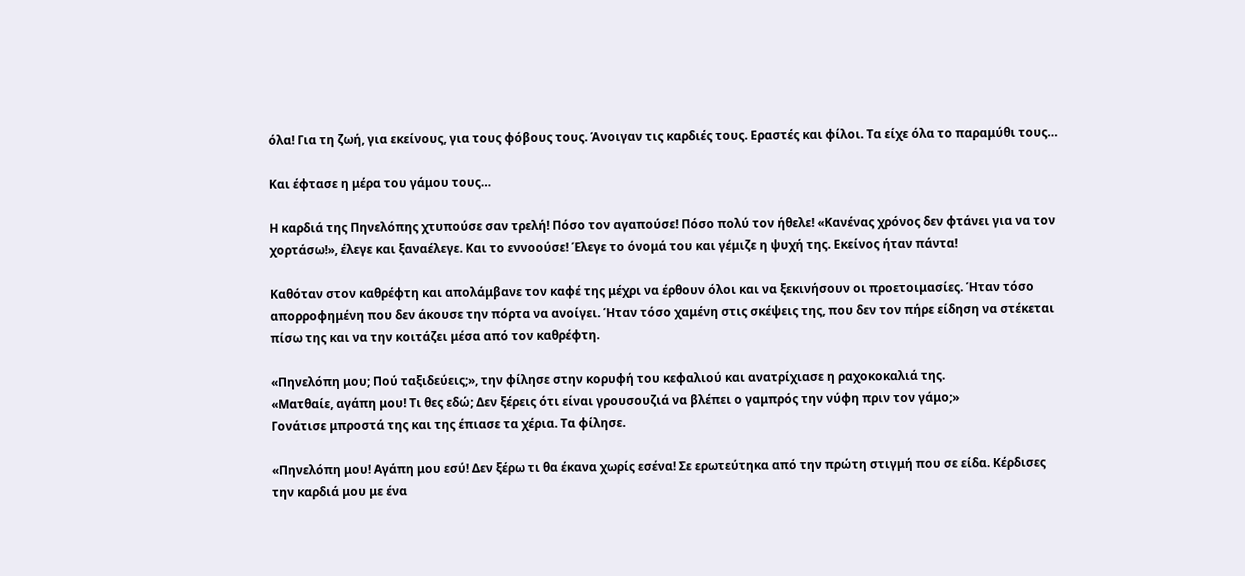όλα! Για τη ζωή, για εκείνους, για τους φόβους τους. Άνοιγαν τις καρδιές τους. Εραστές και φίλοι. Τα είχε όλα το παραμύθι τους…

Και έφτασε η μέρα του γάμου τους…

Η καρδιά της Πηνελόπης χτυπούσε σαν τρελή! Πόσο τον αγαπούσε! Πόσο πολύ τον ήθελε! «Κανένας χρόνος δεν φτάνει για να τον χορτάσω!», έλεγε και ξαναέλεγε. Και το εννοούσε! Έλεγε το όνομά του και γέμιζε η ψυχή της. Εκείνος ήταν πάντα!

Καθόταν στον καθρέφτη και απολάμβανε τον καφέ της μέχρι να έρθουν όλοι και να ξεκινήσουν οι προετοιμασίες. Ήταν τόσο απορροφημένη που δεν άκουσε την πόρτα να ανοίγει. Ήταν τόσο χαμένη στις σκέψεις της, που δεν τον πήρε είδηση να στέκεται πίσω της και να την κοιτάζει μέσα από τον καθρέφτη.

«Πηνελόπη μου; Πού ταξιδεύεις;», την φίλησε στην κορυφή του κεφαλιού και ανατρίχιασε η ραχοκοκαλιά της.
«Ματθαίε, αγάπη μου! Τι θες εδώ; Δεν ξέρεις ότι είναι γρουσουζιά να βλέπει ο γαμπρός την νύφη πριν τον γάμο;»
Γονάτισε μπροστά της και της έπιασε τα χέρια. Τα φίλησε.

«Πηνελόπη μου! Αγάπη μου εσύ! Δεν ξέρω τι θα έκανα χωρίς εσένα! Σε ερωτεύτηκα από την πρώτη στιγμή που σε είδα. Κέρδισες την καρδιά μου με ένα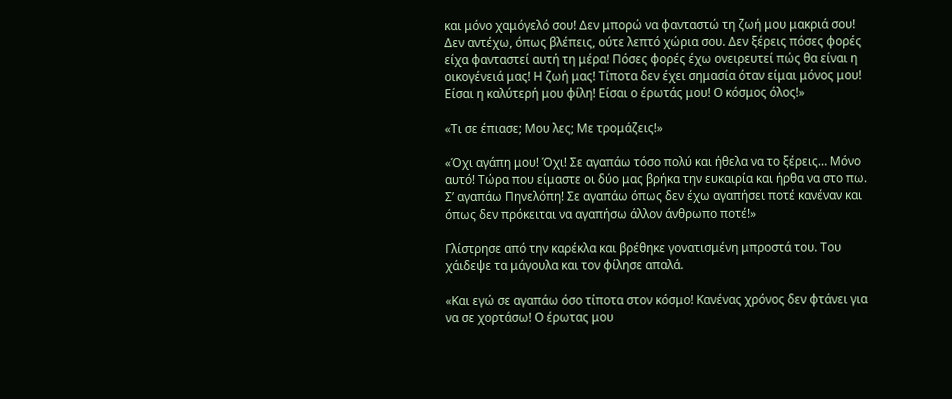και μόνο χαμόγελό σου! Δεν μπορώ να φανταστώ τη ζωή μου μακριά σου! Δεν αντέχω, όπως βλέπεις, ούτε λεπτό χώρια σου. Δεν ξέρεις πόσες φορές είχα φανταστεί αυτή τη μέρα! Πόσες φορές έχω ονειρευτεί πώς θα είναι η οικογένειά μας! Η ζωή μας! Τίποτα δεν έχει σημασία όταν είμαι μόνος μου! Είσαι η καλύτερή μου φίλη! Είσαι ο έρωτάς μου! Ο κόσμος όλος!»

«Τι σε έπιασε; Μου λες; Με τρομάζεις!»

«Όχι αγάπη μου! Όχι! Σε αγαπάω τόσο πολύ και ήθελα να το ξέρεις… Μόνο αυτό! Τώρα που είμαστε οι δύο μας βρήκα την ευκαιρία και ήρθα να στο πω. Σ’ αγαπάω Πηνελόπη! Σε αγαπάω όπως δεν έχω αγαπήσει ποτέ κανέναν και όπως δεν πρόκειται να αγαπήσω άλλον άνθρωπο ποτέ!»

Γλίστρησε από την καρέκλα και βρέθηκε γονατισμένη μπροστά του. Του χάιδεψε τα μάγουλα και τον φίλησε απαλά.

«Και εγώ σε αγαπάω όσο τίποτα στον κόσμο! Κανένας χρόνος δεν φτάνει για να σε χορτάσω! Ο έρωτας μου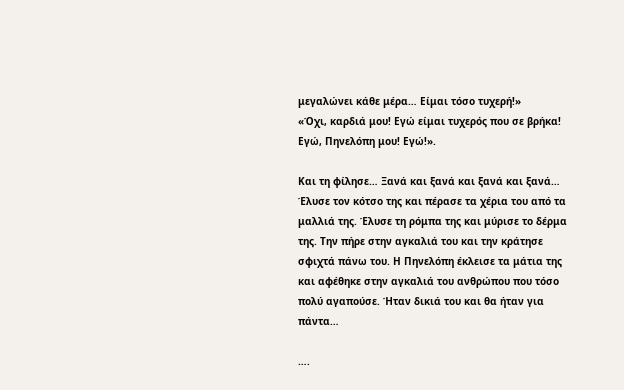μεγαλώνει κάθε μέρα… Είμαι τόσο τυχερή!»
«Όχι, καρδιά μου! Εγώ είμαι τυχερός που σε βρήκα! Εγώ, Πηνελόπη μου! Εγώ!».

Και τη φίλησε… Ξανά και ξανά και ξανά και ξανά… Έλυσε τον κότσο της και πέρασε τα χέρια του από τα μαλλιά της. Έλυσε τη ρόμπα της και μύρισε το δέρμα της. Την πήρε στην αγκαλιά του και την κράτησε σφιχτά πάνω του. Η Πηνελόπη έκλεισε τα μάτια της και αφέθηκε στην αγκαλιά του ανθρώπου που τόσο πολύ αγαπούσε. Ήταν δικιά του και θα ήταν για πάντα…

….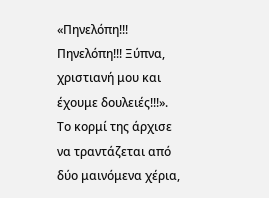«Πηνελόπη!!! Πηνελόπη!!! Ξύπνα, χριστιανή μου και έχουμε δουλειές!!!».
Το κορμί της άρχισε να τραντάζεται από δύο μαινόμενα χέρια,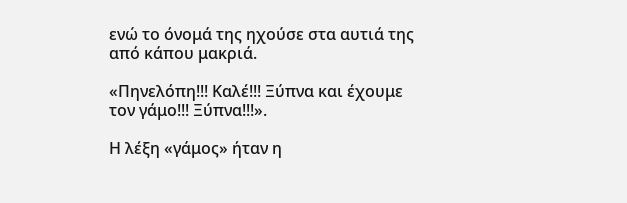ενώ το όνομά της ηχούσε στα αυτιά της από κάπου μακριά.

«Πηνελόπη!!! Καλέ!!! Ξύπνα και έχουμε τον γάμο!!! Ξύπνα!!!».

Η λέξη «γάμος» ήταν η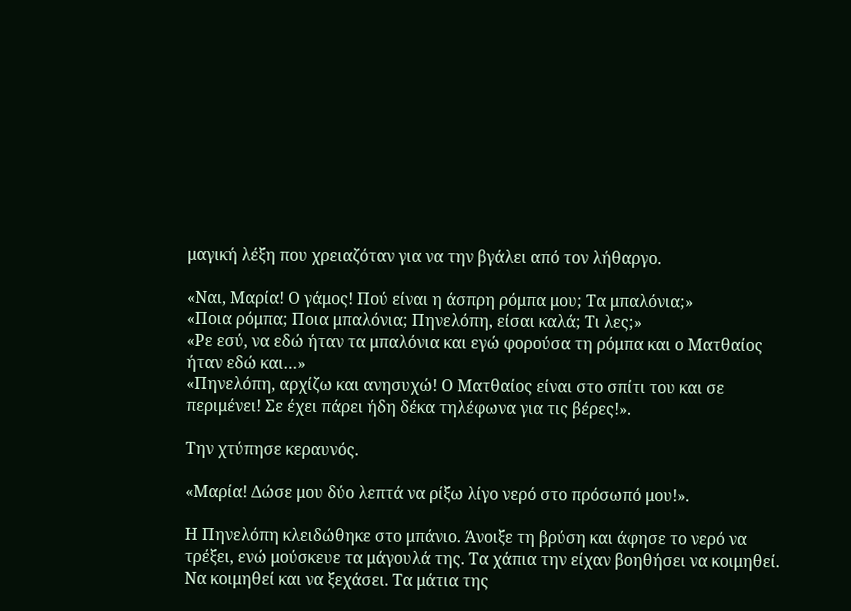μαγική λέξη που χρειαζόταν για να την βγάλει από τον λήθαργο.

«Ναι, Μαρία! Ο γάμος! Πού είναι η άσπρη ρόμπα μου; Τα μπαλόνια;»
«Ποια ρόμπα; Ποια μπαλόνια; Πηνελόπη, είσαι καλά; Τι λες;»
«Ρε εσύ, να εδώ ήταν τα μπαλόνια και εγώ φορούσα τη ρόμπα και ο Ματθαίος ήταν εδώ και…»
«Πηνελόπη, αρχίζω και ανησυχώ! Ο Ματθαίος είναι στο σπίτι του και σε περιμένει! Σε έχει πάρει ήδη δέκα τηλέφωνα για τις βέρες!».

Την χτύπησε κεραυνός.

«Μαρία! Δώσε μου δύο λεπτά να ρίξω λίγο νερό στο πρόσωπό μου!».

Η Πηνελόπη κλειδώθηκε στο μπάνιο. Άνοιξε τη βρύση και άφησε το νερό να τρέξει, ενώ μούσκευε τα μάγουλά της. Τα χάπια την είχαν βοηθήσει να κοιμηθεί. Να κοιμηθεί και να ξεχάσει. Τα μάτια της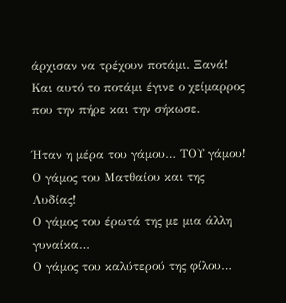άρχισαν να τρέχουν ποτάμι. Ξανά! Και αυτό το ποτάμι έγινε ο χείμαρρος που την πήρε και την σήκωσε.

Ήταν η μέρα του γάμου… ΤΟΥ γάμου!
Ο γάμος του Ματθαίου και της Λυδίας!
Ο γάμος του έρωτά της με μια άλλη γυναίκα…
Ο γάμος του καλύτερού της φίλου…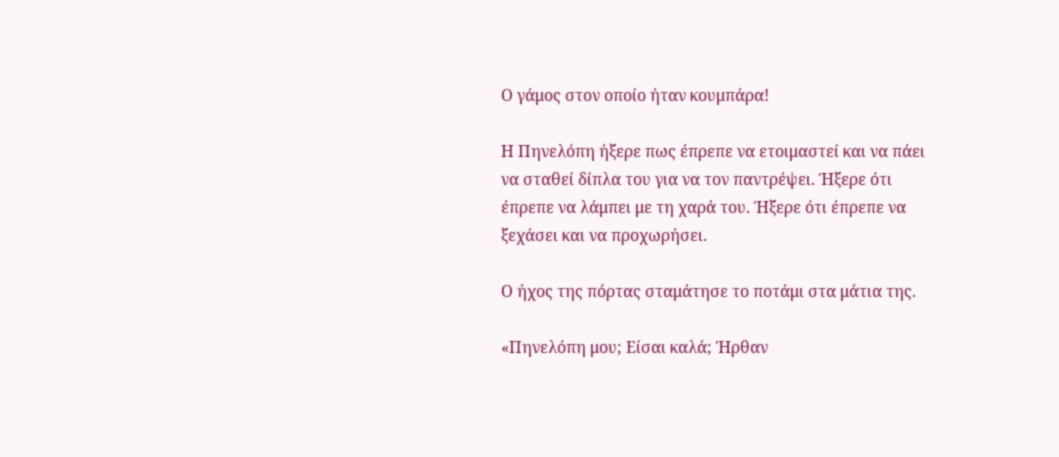Ο γάμος στον οποίο ήταν κουμπάρα!

Η Πηνελόπη ήξερε πως έπρεπε να ετοιμαστεί και να πάει να σταθεί δίπλα του για να τον παντρέψει. Ήξερε ότι έπρεπε να λάμπει με τη χαρά του. Ήξερε ότι έπρεπε να ξεχάσει και να προχωρήσει.

Ο ήχος της πόρτας σταμάτησε το ποτάμι στα μάτια της.

«Πηνελόπη μου; Είσαι καλά; Ήρθαν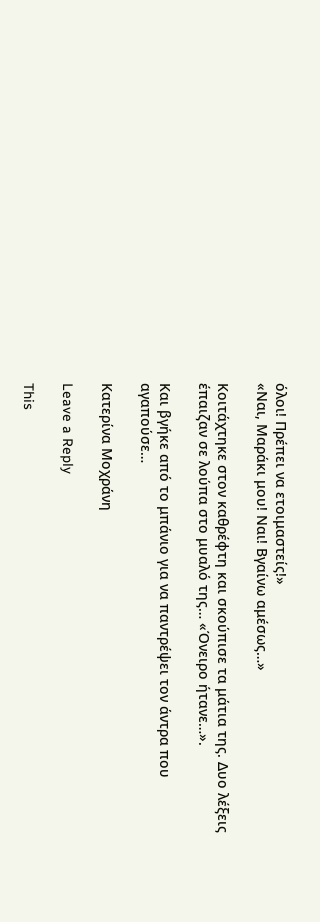όλοι! Πρέπει να ετοιμαστείς!»
«Ναι, Μαράκι μου! Ναι! Βγαίνω αμέσως…»

Κοιτάχτηκε στον καθρέφτη και σκούπισε τα μάτια της. Δυο λέξεις έπαιζαν σε λούπα στο μυαλό της… «Όνειρο ήτανε…».

Και βγήκε από το μπάνιο για να παντρέψει τον άντρα που αγαπούσε…

Κατερίνα Μοχράνη

Leave a Reply

This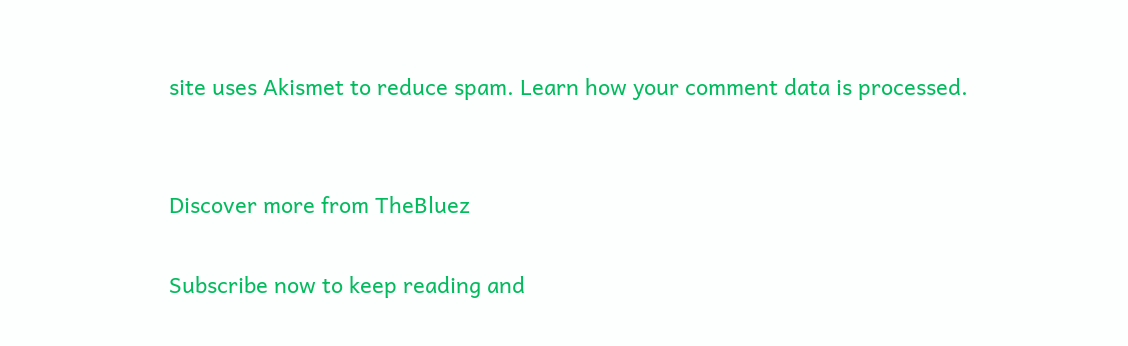site uses Akismet to reduce spam. Learn how your comment data is processed.


Discover more from TheBluez

Subscribe now to keep reading and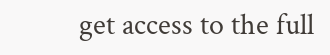get access to the full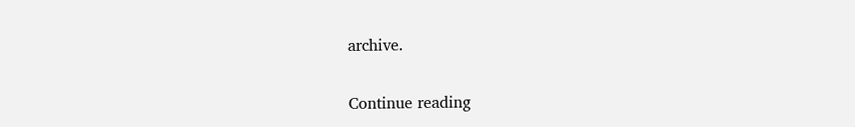archive.

Continue reading